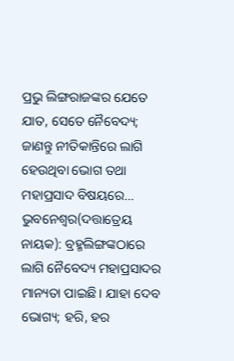ପ୍ରଭୁ ଲିଙ୍ଗରାଜଙ୍କର ଯେତେ ଯାତ, ସେତେ ନୈବେଦ୍ୟ; ଜାଣନ୍ତୁ ନୀତିକାନ୍ତିରେ ଲାଗି ହେଉଥିବା ଭୋଗ ତଥା ମହାପ୍ରସାଦ ବିଷୟରେ…
ଭୁବନେଶ୍ୱର(ଦତ୍ତାତ୍ରେୟ ନାୟକ): ବ୍ରହ୍ମଲିଙ୍ଗଙ୍କଠାରେ ଲାଗି ନୈବେଦ୍ୟ ମହାପ୍ରସାଦର ମାନ୍ୟତା ପାଇଛି। ଯାହା ଦେବ ଭୋଗ୍ୟ; ହରି, ହର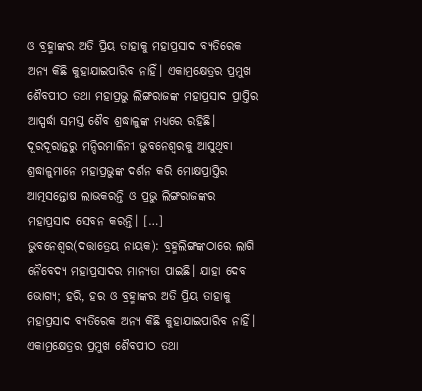ଓ ବ୍ରହ୍ମାଙ୍କର ଅତି ପ୍ରିୟ ତାହାକୁ ମହାପ୍ରସାଦ ବ୍ୟତିରେକ ଅନ୍ୟ କିଛି କୁହାଯାଇପାରିବ ନାହିଁ। ଏକାମ୍ରକ୍ଷେତ୍ରର ପ୍ରମୁଖ ଶୈବପୀଠ ତଥା ମହାପ୍ରଭୁ ଲିଙ୍ଗରାଜଙ୍କ ମହାପ୍ରସାଦ ପ୍ରାପ୍ତିର ଆସ୍ପର୍ଦ୍ଧା ସମସ୍ତ ଶୈବ ଶ୍ରଦ୍ଧାଳୁଙ୍କ ମଧ୍ୟରେ ରହିଛି। ଦୂରଦୂରାନ୍ତରୁ ମନ୍ଦିରମାଳିନୀ ଭୁବନେଶ୍ୱରକୁ ଆସୁଥିବା ଶ୍ରଦ୍ଧାଳୁମାନେ ମହାପ୍ରଭୁଙ୍କ ଦର୍ଶନ କରି ମୋକ୍ଷପ୍ରାପ୍ତିର ଆତ୍ମସନ୍ତୋଷ ଲାଭକରନ୍ତି ଓ ପ୍ରଭୁ ଲିଙ୍ଗରାଜଙ୍କର ମହାପ୍ରସାଦ ସେବନ କରନ୍ତି। […]
ଭୁବନେଶ୍ୱର(ଦତ୍ତାତ୍ରେୟ ନାୟକ): ବ୍ରହ୍ମଲିଙ୍ଗଙ୍କଠାରେ ଲାଗି ନୈବେଦ୍ୟ ମହାପ୍ରସାଦର ମାନ୍ୟତା ପାଇଛି। ଯାହା ଦେବ ଭୋଗ୍ୟ; ହରି, ହର ଓ ବ୍ରହ୍ମାଙ୍କର ଅତି ପ୍ରିୟ ତାହାକୁ ମହାପ୍ରସାଦ ବ୍ୟତିରେକ ଅନ୍ୟ କିଛି କୁହାଯାଇପାରିବ ନାହିଁ। ଏକାମ୍ରକ୍ଷେତ୍ରର ପ୍ରମୁଖ ଶୈବପୀଠ ତଥା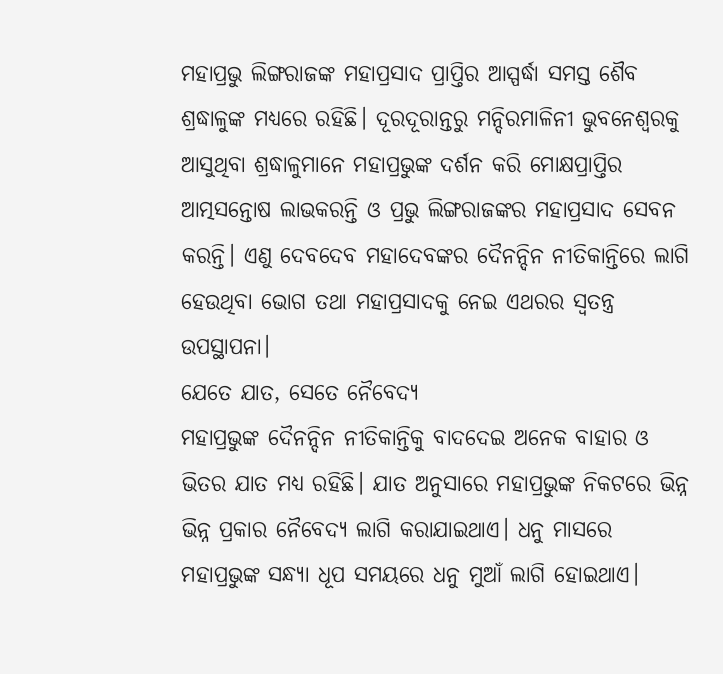ମହାପ୍ରଭୁ ଲିଙ୍ଗରାଜଙ୍କ ମହାପ୍ରସାଦ ପ୍ରାପ୍ତିର ଆସ୍ପର୍ଦ୍ଧା ସମସ୍ତ ଶୈବ ଶ୍ରଦ୍ଧାଳୁଙ୍କ ମଧ୍ୟରେ ରହିଛି। ଦୂରଦୂରାନ୍ତରୁ ମନ୍ଦିରମାଳିନୀ ଭୁବନେଶ୍ୱରକୁ ଆସୁଥିବା ଶ୍ରଦ୍ଧାଳୁମାନେ ମହାପ୍ରଭୁଙ୍କ ଦର୍ଶନ କରି ମୋକ୍ଷପ୍ରାପ୍ତିର ଆତ୍ମସନ୍ତୋଷ ଲାଭକରନ୍ତି ଓ ପ୍ରଭୁ ଲିଙ୍ଗରାଜଙ୍କର ମହାପ୍ରସାଦ ସେବନ କରନ୍ତି। ଏଣୁ ଦେବଦେବ ମହାଦେବଙ୍କର ଦୈନନ୍ଦିନ ନୀତିକାନ୍ତିରେ ଲାଗି ହେଉଥିବା ଭୋଗ ତଥା ମହାପ୍ରସାଦକୁ ନେଇ ଏଥରର ସ୍ୱତନ୍ତ୍ର ଉପସ୍ଥାପନା।
ଯେତେ ଯାତ, ସେତେ ନୈବେଦ୍ୟ
ମହାପ୍ରଭୁଙ୍କ ଦୈନନ୍ଦିନ ନୀତିକାନ୍ତିକୁ ବାଦଦେଇ ଅନେକ ବାହାର ଓ ଭିତର ଯାତ ମଧ୍ୟ ରହିଛି। ଯାତ ଅନୁସାରେ ମହାପ୍ରଭୁଙ୍କ ନିକଟରେ ଭିନ୍ନ ଭିନ୍ନ ପ୍ରକାର ନୈବେଦ୍ୟ ଲାଗି କରାଯାଇଥାଏ। ଧନୁ ମାସରେ ମହାପ୍ରଭୁଙ୍କ ସନ୍ଧ୍ୟା ଧୂପ ସମୟରେ ଧନୁ ମୁଆଁ ଲାଗି ହୋଇଥାଏ।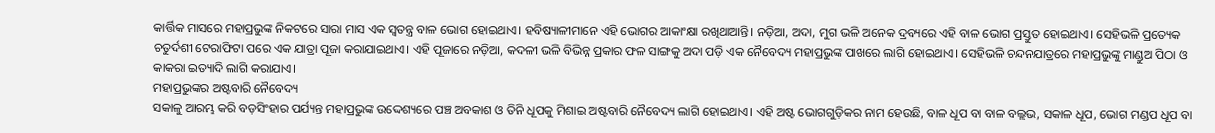କାର୍ତ୍ତିକ ମାସରେ ମହାପ୍ରଭୁଙ୍କ ନିକଟରେ ସାରା ମାସ ଏକ ସ୍ୱତନ୍ତ୍ର ବାଳ ଭୋଗ ହୋଇଥାଏ। ହବିଷ୍ୟାଳୀମାନେ ଏହି ଭୋଗର ଆକାଂକ୍ଷା ରଖିଥାଆନ୍ତି। ନଡ଼ିଆ, ଅଦା, ମୁଗ ଭଳି ଅନେକ ଦ୍ରବ୍ୟରେ ଏହି ବାଳ ଭୋଗ ପ୍ରସ୍ତୁତ ହୋଇଥାଏ। ସେହିଭଳି ପ୍ରତ୍ୟେକ ଚତୁର୍ଦଶୀ ଟେରାଫିଟା ପରେ ଏକ ଯାତ୍ରା ପୂଜା କରାଯାଇଥାଏ। ଏହି ପୂଜାରେ ନଡ଼ିଆ, କଦଳୀ ଭଳି ବିଭିନ୍ନ ପ୍ରକାର ଫଳ ସାଙ୍ଗକୁ ଅଦା ପଡ଼ି ଏକ ନୈବେଦ୍ୟ ମହାପ୍ରଭୁଙ୍କ ପାଖରେ ଲାଗି ହୋଇଥାଏ। ସେହିଭଳି ଚନ୍ଦନଯାତ୍ରରେ ମହାପ୍ରଭୁଙ୍କୁ ମାଣ୍ଡୁଅ ପିଠା ଓ କାକରା ଇତ୍ୟାଦି ଲାଗି କରାଯାଏ।
ମହାପ୍ରଭୁଙ୍କର ଅଷ୍ଟବାରି ନୈବେଦ୍ୟ
ସକାଳୁ ଆରମ୍ଭ କରି ବଡ଼ସିଂହାର ପର୍ଯ୍ୟନ୍ତ ମହାପ୍ରଭୁଙ୍କ ଉଦ୍ଦେଶ୍ୟରେ ପଞ୍ଚ ଅବକାଶ ଓ ତିନି ଧୂପକୁ ମିଶାଇ ଅଷ୍ଟବାରି ନୈବେଦ୍ୟ ଲାଗି ହୋଇଥାଏ। ଏହି ଅଷ୍ଟ ଭୋଗଗୁଡ଼ିକର ନାମ ହେଉଛି, ବାଳ ଧୂପ ବା ବାଳ ବଲ୍ଲଭ, ସକାଳ ଧୂପ, ଭୋଗ ମଣ୍ଡପ ଧୂପ ବା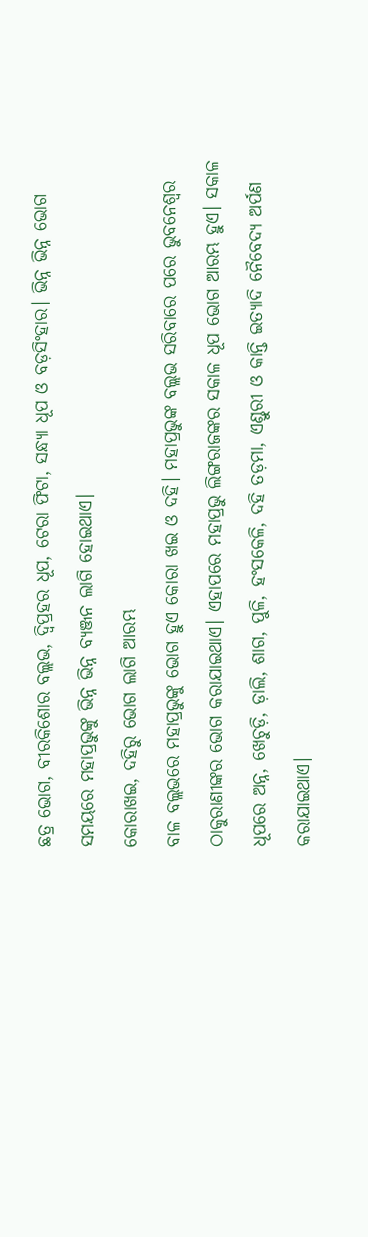ଛତ୍ର ଭୋଗ, ବୀରକିଶୋର ବଲ୍ଲଭ, ଦ୍ୱିପ୍ରହର ଧୂପ, ଟେରା ଫିଟା, ସନ୍ଧ୍ୟା ଧୂପ ଓ ବଡ଼ସିଂହାର। ଭିନ୍ନ ଭିନ୍ନ ଭୋଗ ସମୟରେ ମହାପ୍ରଭୁଙ୍କୁ ଭିନ୍ନ ଭିନ୍ନ ବ୍ୟଞ୍ଜନ ଲାଗି ହୋଇଥାଏ।
କୋରାଖଇ, ଦହିରୁ ଭୋଗ ଲାଗି ଆରମ୍ଭ
ବାଳ ବଲ୍ଲଭରେ ମହାପ୍ରଭୁଙ୍କୁ ଭୋଗ ହୁଏ କୋରା ଖଇ ଓ ଦହି। ମହାପ୍ରଭୁଙ୍କ ବଲ୍ଲଭ ସରିବାରେ ପରେ ଭୁବନେଶ୍ୱର ଠାକୁରାଣୀଙ୍କର ଭୋଗ କରାଯାଇଥାଏ। ଏହାପରେ ମହାପ୍ରଭୁ ଲିଙ୍ଗରାଜଙ୍କର ସକାଳ ଧୂପ ଭୋଗ ଆରମ୍ଭ ହୁଏ। ସକାଳ ଧୂପରେ ଅନ୍ନ, ଖେଚୁଡ଼ି, ଡ଼ାଲି, ଶାଗ, ପୁଳି, ହଂସକେଳି, ଦହି ତଡ଼ମା, ଏଣ୍ଡୁରୀ ଓ କାନ୍ତି ଇତ୍ୟାଦି ନୈବେଦ୍ୟ ଅର୍ପଣ କରାଯାଇଥାଏ।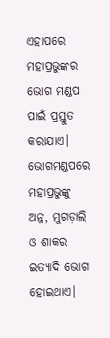ଏହାପରେ ମହାପ୍ରଭୁଙ୍କର ଭୋଗ ମଣ୍ଡପ ପାଇଁ ପ୍ରସ୍ତୁତ କରାଯାଏ। ଭୋଗମଣ୍ଡପରେ ମହାପ୍ରଭୁଙ୍କୁ ଅନ୍ନ, ମୁଗଡ଼ାଲି ଓ ଶାକର ଇତ୍ୟାଦି ଭୋଗ ହୋଇଥାଏ।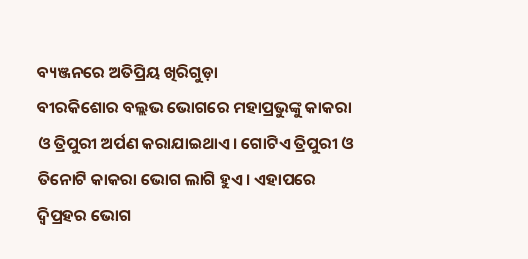ବ୍ୟଞ୍ଜନରେ ଅତିପ୍ରିୟ ଖିରିଗୁଡ଼ା
ବୀରକିଶୋର ବଲ୍ଲଭ ଭୋଗରେ ମହାପ୍ରଭୁଙ୍କୁ କାକରା ଓ ତ୍ରିପୁରୀ ଅର୍ପଣ କରାଯାଇଥାଏ। ଗୋଟିଏ ତ୍ରିପୁରୀ ଓ ତିନୋଟି କାକରା ଭୋଗ ଲାଗି ହୁଏ। ଏହାପରେ ଦ୍ୱିପ୍ରହର ଭୋଗ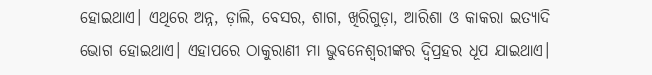ହୋଇଥାଏ। ଏଥିରେ ଅନ୍ନ, ଡ଼ାଲି, ବେସର, ଶାଗ, ଖିରିଗୁଡ଼ା, ଆରିଶା ଓ କାକରା ଇତ୍ୟାଦି ଭୋଗ ହୋଇଥାଏ। ଏହାପରେ ଠାକୁରାଣୀ ମା ଭୁବନେଶ୍ୱରୀଙ୍କର ଦ୍ୱିପ୍ରହର ଧୂପ ଯାଇଥାଏ।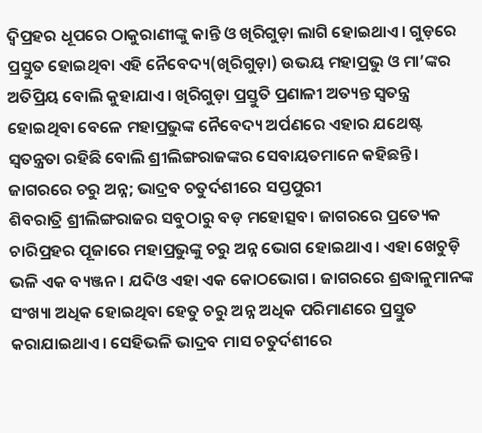ଦ୍ୱିପ୍ରହର ଧୂପରେ ଠାକୁରାଣୀଙ୍କୁ କାନ୍ତି ଓ ଖିରିଗୁଡ଼ା ଲାଗି ହୋଇଥାଏ। ଗୁଡ଼ରେ ପ୍ରସ୍ତୁତ ହୋଇଥିବା ଏହି ନୈବେଦ୍ୟ(ଖିରିଗୁଡ଼ା) ଉଭୟ ମହାପ୍ରଭୁ ଓ ମା’ଙ୍କର ଅତିପ୍ରିୟ ବୋଲି କୁହାଯାଏ। ଖିରିଗୁଡ଼ା ପ୍ରସ୍ତୁତି ପ୍ରଣାଳୀ ଅତ୍ୟନ୍ତ ସ୍ୱତନ୍ତ୍ର ହୋଇଥିବା ବେଳେ ମହାପ୍ରଭୁଙ୍କ ନୈବେଦ୍ୟ ଅର୍ପଣରେ ଏହାର ଯଥେଷ୍ଟ ସ୍ୱତନ୍ତ୍ରତା ରହିଛି ବୋଲି ଶ୍ରୀଲିଙ୍ଗରାଜଙ୍କର ସେବାୟତମାନେ କହିଛନ୍ତି।
ଜାଗରରେ ଚରୁ ଅନ୍ନ; ଭାଦ୍ରବ ଚତୁର୍ଦଶୀରେ ସପ୍ତପୁରୀ
ଶିବରାତ୍ରି ଶ୍ରୀଲିଙ୍ଗରାଜର ସବୁଠାରୁ ବଡ଼ ମହୋତ୍ସବ। ଜାଗରରେ ପ୍ରତ୍ୟେକ ଚାରିପ୍ରହର ପୂଜାରେ ମହାପ୍ରଭୁଙ୍କୁ ଚରୁ ଅନ୍ନ ଭୋଗ ହୋଇଥାଏ। ଏହା ଖେଚୁଡ଼ି ଭଳି ଏକ ବ୍ୟଞ୍ଜନ। ଯଦିଓ ଏହା ଏକ କୋଠଭୋଗ। ଜାଗରରେ ଶ୍ରଦ୍ଧାଳୁମାନଙ୍କ ସଂଖ୍ୟା ଅଧିକ ହୋଇଥିବା ହେତୁ ଚରୁ ଅନ୍ନ ଅଧିକ ପରିମାଣରେ ପ୍ରସ୍ତୁତ କରାଯାଇଥାଏ। ସେହିଭଳି ଭାଦ୍ରବ ମାସ ଚତୁର୍ଦଶୀରେ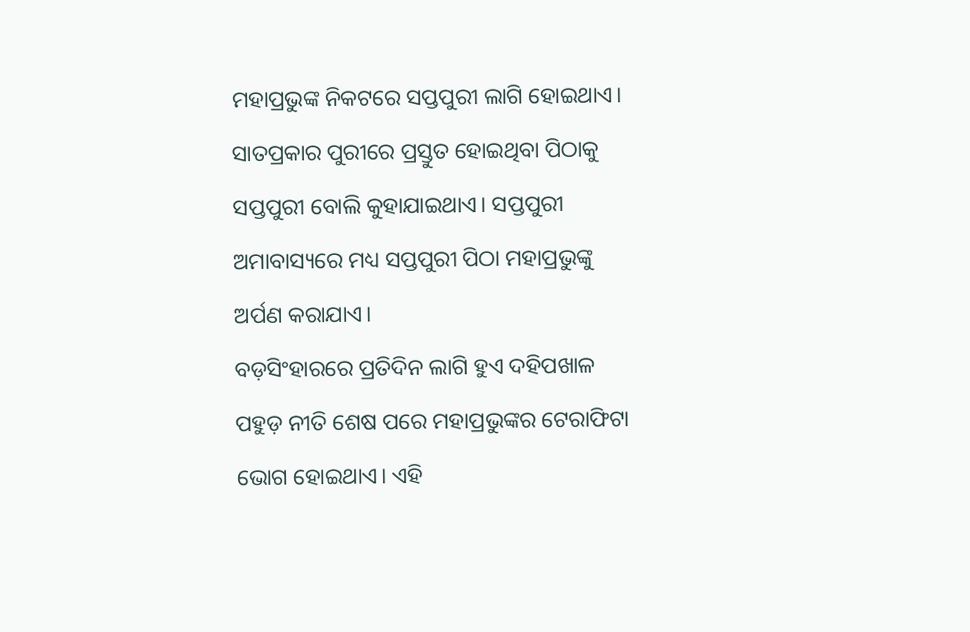ମହାପ୍ରଭୁଙ୍କ ନିକଟରେ ସପ୍ତପୁରୀ ଲାଗି ହୋଇଥାଏ। ସାତପ୍ରକାର ପୁରୀରେ ପ୍ରସ୍ତୁତ ହୋଇଥିବା ପିଠାକୁ ସପ୍ତପୁରୀ ବୋଲି କୁହାଯାଇଥାଏ। ସପ୍ତପୁରୀ ଅମାବାସ୍ୟରେ ମଧ୍ୟ ସପ୍ତପୁରୀ ପିଠା ମହାପ୍ରଭୁଙ୍କୁ ଅର୍ପଣ କରାଯାଏ।
ବଡ଼ସିଂହାରରେ ପ୍ରତିଦିନ ଲାଗି ହୁଏ ଦହିପଖାଳ
ପହୁଡ଼ ନୀତି ଶେଷ ପରେ ମହାପ୍ରଭୁଙ୍କର ଟେରାଫିଟା ଭୋଗ ହୋଇଥାଏ। ଏହି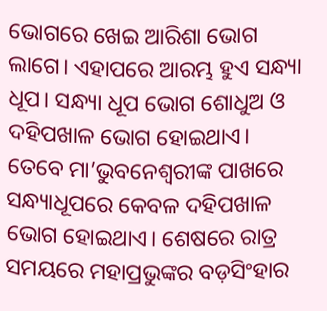ଭୋଗରେ ଖେଇ ଆରିଶା ଭୋଗ ଲାଗେ। ଏହାପରେ ଆରମ୍ଭ ହୁଏ ସନ୍ଧ୍ୟା ଧୂପ। ସନ୍ଧ୍ୟା ଧୂପ ଭୋଗ ଶୋଧୁଅ ଓ ଦହିପଖାଳ ଭୋଗ ହୋଇଥାଏ। ତେବେ ମା’ଭୁବନେଶ୍ୱରୀଙ୍କ ପାଖରେ ସନ୍ଧ୍ୟାଧୂପରେ କେବଳ ଦହିପଖାଳ ଭୋଗ ହୋଇଥାଏ। ଶେଷରେ ରାତ୍ର ସମୟରେ ମହାପ୍ରଭୁଙ୍କର ବଡ଼ସିଂହାର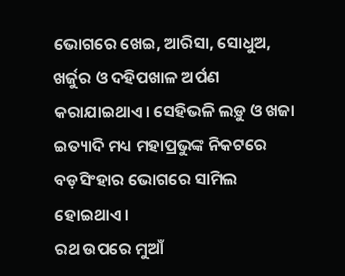ଭୋଗରେ ଖେଇ, ଆରିସା, ସୋଧୁଅ, ଖର୍ଜୁର ଓ ଦହିପଖାଳ ଅର୍ପଣ କରାଯାଇଥାଏ। ସେହିଭଳି ଲଡ଼ୁ ଓ ଖଜା ଇତ୍ୟାଦି ମଧ୍ୟ ମହାପ୍ରଭୁଙ୍କ ନିକଟରେ ବଡ଼ସିଂହାର ଭୋଗରେ ସାମିଲ ହୋଇଥାଏ।
ରଥ ଉପରେ ମୁଆଁ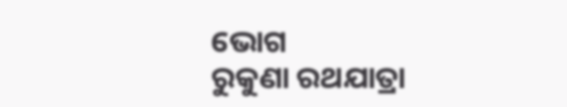ଭୋଗ
ରୁକୁଣା ରଥଯାତ୍ରା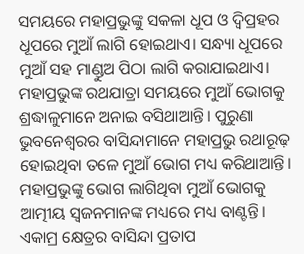ସମୟରେ ମହାପ୍ରଭୁଙ୍କୁ ସକଳା ଧୂପ ଓ ଦ୍ୱିପ୍ରହର ଧୂପରେ ମୁଆଁ ଲାଗି ହୋଇଥାଏ। ସନ୍ଧ୍ୟା ଧୂପରେ ମୁଆଁ ସହ ମାଣ୍ଡୁଅ ପିଠା ଲାଗି କରାଯାଇଥାଏ। ମହାପ୍ରଭୁଙ୍କ ରଥଯାତ୍ରା ସମୟରେ ମୁଆଁ ଭୋଗକୁ ଶ୍ରଦ୍ଧାଳୁମାନେ ଅନାଇ ବସିଥାଆନ୍ତି। ପୁରୁଣା ଭୁବନେଶ୍ୱରର ବାସିନ୍ଦାମାନେ ମହାପ୍ରଭୁ ରଥାରୂଢ଼ ହୋଇଥିବା ତଳେ ମୁଆଁ ଭୋଗ ମଧ୍ୟ କରିଥାଆନ୍ତି। ମହାପ୍ରଭୁଙ୍କୁ ଭୋଗ ଲାଗିଥିବା ମୁଆଁ ଭୋଗକୁ ଆତ୍ମୀୟ ସ୍ୱଜନମାନଙ୍କ ମଧ୍ୟରେ ମଧ୍ୟ ବାଣ୍ଟନ୍ତି। ଏକାମ୍ର କ୍ଷେତ୍ରର ବାସିନ୍ଦା ପ୍ରତାପ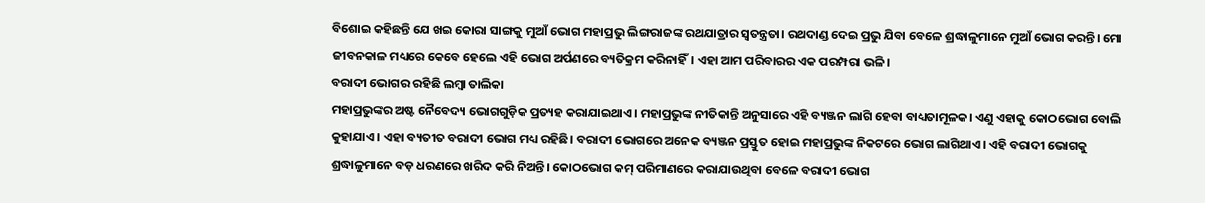ବିଶୋଇ କହିଛନ୍ତି ଯେ ଖଇ କୋରା ସାଙ୍ଗକୁ ମୁଆଁ ଭୋଗ ମହାପ୍ରଭୁ ଲିଙ୍ଗରାଜଙ୍କ ରଥଯାତ୍ରାର ସ୍ୱତନ୍ତ୍ରତା। ରଥଦାଣ୍ଡ ଦେଇ ପ୍ରଭୁ ଯିବା ବେଳେ ଶ୍ରଦ୍ଧାଳୁମାନେ ମୁଆଁ ଭୋଗ କରନ୍ତି। ମୋ ଜୀବନକାଳ ମଧ୍ୟରେ କେବେ ହେଲେ ଏହି ଭୋଗ ଅର୍ପଣରେ ବ୍ୟତିକ୍ରମ କରିନାହିଁ। ଏହା ଆମ ପରିବାରର ଏକ ପରମ୍ପରା ଭଳି।
ବରାଦୀ ଭୋଗର ରହିଛି ଲମ୍ବା ତାଲିକା
ମହାପ୍ରଭୁଙ୍କର ଅଷ୍ଟ ନୈବେଦ୍ୟ ଭୋଗଗୁଡ଼ିକ ପ୍ରତ୍ୟହ କରାଯାଇଥାଏ। ମହାପ୍ରଭୁଙ୍କ ନୀତିକାନ୍ତି ଅନୁସାରେ ଏହି ବ୍ୟଞ୍ଜନ ଲାଗି ହେବା ବାଧ୍ୟତାମୂଳକ। ଏଣୁ ଏହାକୁ କୋଠଭୋଗ ବୋଲି କୁହାଯାଏ। ଏହା ବ୍ୟତୀତ ବରାଦୀ ଭୋଗ ମଧ୍ୟ ରହିଛି। ବରାଦୀ ଭୋଗରେ ଅନେକ ବ୍ୟଞ୍ଜନ ପ୍ରସ୍ତୁତ ହୋଇ ମହାପ୍ରଭୁଙ୍କ ନିକଟରେ ଭୋଗ ଲାଗିଥାଏ। ଏହି ବରାଦୀ ଭୋଗକୁ ଶ୍ରଦ୍ଧାଳୁମାନେ ବଡ଼ ଧରଣରେ ଖରିଦ କରି ନିଅନ୍ତି। କୋଠଭୋଗ କମ୍ ପରିମାଣରେ କରାଯାଉଥିବା ବେଳେ ବରାଦୀ ଭୋଗ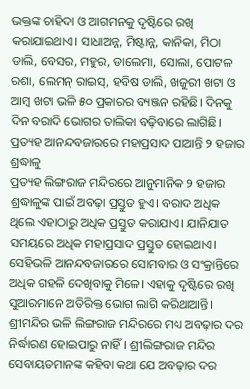ଭକ୍ତଙ୍କ ଚାହିଦା ଓ ଆଗମନକୁ ଦୃଷ୍ଟିରେ ରଖି କରାଯାଇଥାଏ। ସାଧାଅନ୍ନ, ମିଷ୍ଟାନ୍ନ, କାନିକା, ମିଠା ଡାଲି, ବେସର, ମହୁର, ଡାଲେମା, ସୋଲା, ପୋଟଳ ରଶା, ଲେମନ୍ ରାଇସ୍, ହବିଷ ଡାଲି, ଖଜୁରୀ ଖଟା ଓ ଆମ୍ବ ଖଟା ଭଳି ୫୦ ପ୍ରକାରର ବ୍ୟଞ୍ଜନ ରହିଛି। ଦିନକୁ ଦିନ ବରାଦି ଭୋଗର ତାଲିକା ବଢ଼ିବାରେ ଲାଗିଛି।
ପ୍ରତ୍ୟହ ଆନନ୍ଦବଜାରରେ ମହାପ୍ରସାଦ ପାଆନ୍ତି ୨ ହଜାର ଶ୍ରଦ୍ଧାଳୁ
ପ୍ରତ୍ୟହ ଲିଙ୍ଗରାଜ ମନ୍ଦିରରେ ଆନୁମାନିକ ୨ ହଜାର ଶ୍ରଦ୍ଧାଳୁଙ୍କ ପାଇଁ ଅବଢ଼ା ପ୍ରସ୍ତୁତ ହୁଏ। ବରାଦ ଅଧିକ ଥିଲେ ଏହାଠାରୁ ଅଧିକ ପ୍ରସ୍ତୁତ କରାଯାଏ। ଯାନିଯାତ ସମୟରେ ଅଧିକ ମହାପ୍ରସାଦ ପ୍ରସ୍ତୁତ ହୋଇଥାଏ। ସେହିଭଳି ଆନନ୍ଦବଜାରରେ ସୋମବାର ଓ ସଂକ୍ରାନ୍ତିରେ ଅଧିକ ଗହଳି ଦେଖିବାକୁ ମିଳେ। ଏହାକୁ ଦୃଷ୍ଟିରେ ରଖି ସୁଆରମାନେ ଅତିରିକ୍ତ ଭୋଗ ଲାଗି କରିଥାଆନ୍ତି।
ଶ୍ରୀମନ୍ଦିର ଭଳି ଲିଙ୍ଗରାଜ ମନ୍ଦିରରେ ମଧ୍ୟ ଅବଢ଼ାର ଦର ନିର୍ଦ୍ଧାରଣ ହୋଇପାରୁ ନାହିଁ। ଶ୍ରୀଲିଙ୍ଗରାଜ ମନ୍ଦିର ସେବାୟତମାନଙ୍କ କହିବା କଥା ଯେ ଅବଢ଼ାର ଦର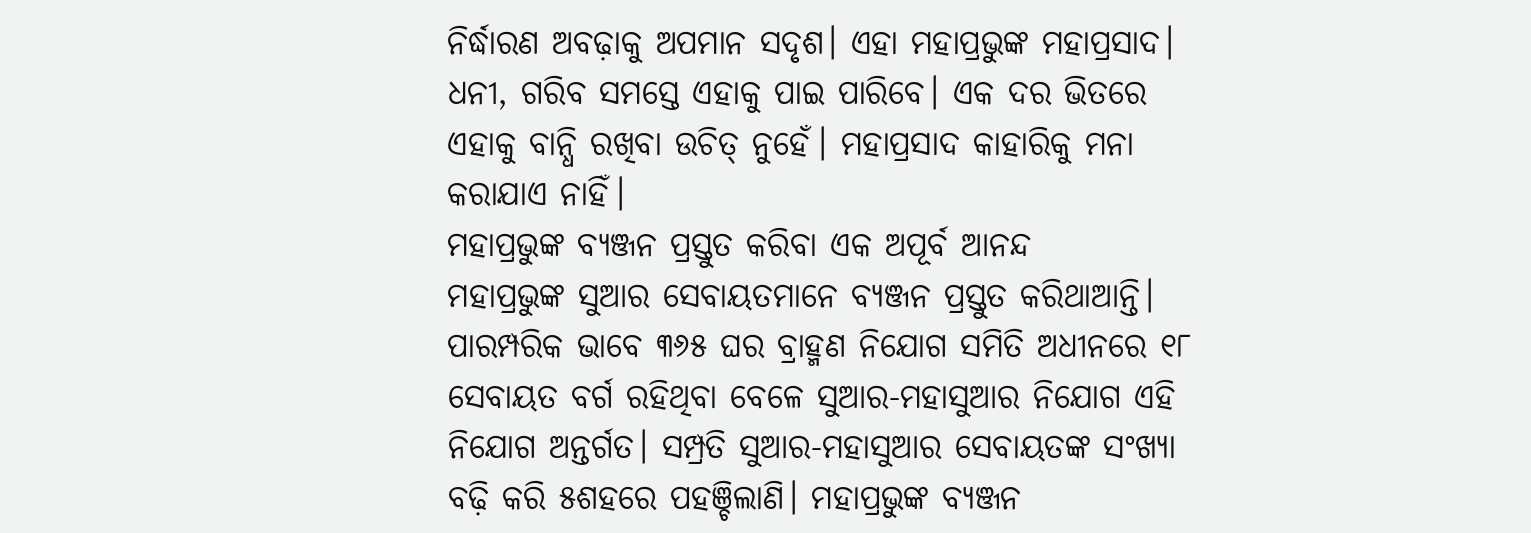ନିର୍ଦ୍ଧାରଣ ଅବଢ଼ାକୁ ଅପମାନ ସଦୃଶ। ଏହା ମହାପ୍ରଭୁଙ୍କ ମହାପ୍ରସାଦ। ଧନୀ, ଗରିବ ସମସ୍ତେ ଏହାକୁ ପାଇ ପାରିବେ। ଏକ ଦର ଭିତରେ ଏହାକୁ ବାନ୍ଧି ରଖିବା ଉଚିତ୍ ନୁହେଁ। ମହାପ୍ରସାଦ କାହାରିକୁ ମନା କରାଯାଏ ନାହିଁ।
ମହାପ୍ରଭୁଙ୍କ ବ୍ୟଞ୍ଜନ ପ୍ରସ୍ତୁତ କରିବା ଏକ ଅପୂର୍ବ ଆନନ୍ଦ
ମହାପ୍ରଭୁଙ୍କ ସୁଆର ସେବାୟତମାନେ ବ୍ୟଞ୍ଜନ ପ୍ରସ୍ତୁତ କରିଥାଆନ୍ତି। ପାରମ୍ପରିକ ଭାବେ ୩୬୫ ଘର ବ୍ରାହ୍ମଣ ନିଯୋଗ ସମିତି ଅଧୀନରେ ୧୮ ସେବାୟତ ବର୍ଗ ରହିଥିବା ବେଳେ ସୁଆର-ମହାସୁଆର ନିଯୋଗ ଏହି ନିଯୋଗ ଅନ୍ତର୍ଗତ। ସମ୍ପ୍ରତି ସୁଆର-ମହାସୁଆର ସେବାୟତଙ୍କ ସଂଖ୍ୟା ବଢ଼ି କରି ୫ଶହରେ ପହଞ୍ଚିଲାଣି। ମହାପ୍ରଭୁଙ୍କ ବ୍ୟଞ୍ଜନ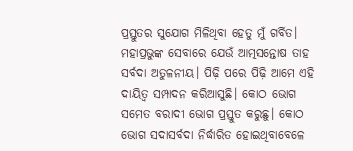ପ୍ରସ୍ତୁତର ସୁଯୋଗ ମିଳିଥିବା ହେତୁ ମୁଁ ଗର୍ବିତ। ମହାପ୍ରଭୁଙ୍କ ସେବାରେ ଯେଉଁ ଆତ୍ମସନ୍ତୋଷ ତାହ ସର୍ବଦା ଅତୁଳନୀୟ। ପିଢ଼ି ପରେ ପିଢ଼ି ଆମେ ଏହି ଦାୟିତ୍ୱ ସମ୍ପାଦନ କରିଆସୁଛି। କୋଠ ଭୋଗ ସମେତ ବରାଦୀ ଭୋଗ ପ୍ରସ୍ତୁତ କରୁଛୁ। କୋଠ ଭୋଗ ସଦାସର୍ବଦା ନିର୍ଦ୍ଧାରିତ ହୋଇଥିବାବେଳେ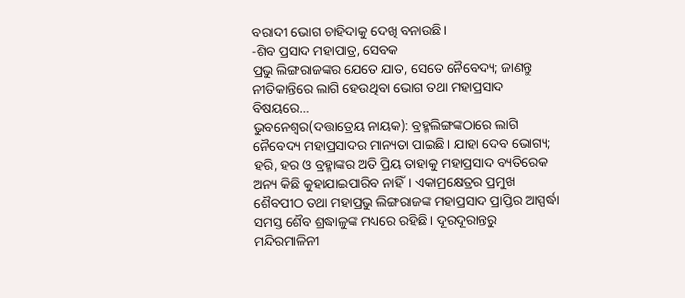ବରାଦୀ ଭୋଗ ଚାହିଦାକୁ ଦେଖି ବନାଉଛି।
-ଶିବ ପ୍ରସାଦ ମହାପାତ୍ର, ସେବକ
ପ୍ରଭୁ ଲିଙ୍ଗରାଜଙ୍କର ଯେତେ ଯାତ, ସେତେ ନୈବେଦ୍ୟ; ଜାଣନ୍ତୁ ନୀତିକାନ୍ତିରେ ଲାଗି ହେଉଥିବା ଭୋଗ ତଥା ମହାପ୍ରସାଦ ବିଷୟରେ…
ଭୁବନେଶ୍ୱର(ଦତ୍ତାତ୍ରେୟ ନାୟକ): ବ୍ରହ୍ମଲିଙ୍ଗଙ୍କଠାରେ ଲାଗି ନୈବେଦ୍ୟ ମହାପ୍ରସାଦର ମାନ୍ୟତା ପାଇଛି। ଯାହା ଦେବ ଭୋଗ୍ୟ; ହରି, ହର ଓ ବ୍ରହ୍ମାଙ୍କର ଅତି ପ୍ରିୟ ତାହାକୁ ମହାପ୍ରସାଦ ବ୍ୟତିରେକ ଅନ୍ୟ କିଛି କୁହାଯାଇପାରିବ ନାହିଁ। ଏକାମ୍ରକ୍ଷେତ୍ରର ପ୍ରମୁଖ ଶୈବପୀଠ ତଥା ମହାପ୍ରଭୁ ଲିଙ୍ଗରାଜଙ୍କ ମହାପ୍ରସାଦ ପ୍ରାପ୍ତିର ଆସ୍ପର୍ଦ୍ଧା ସମସ୍ତ ଶୈବ ଶ୍ରଦ୍ଧାଳୁଙ୍କ ମଧ୍ୟରେ ରହିଛି। ଦୂରଦୂରାନ୍ତରୁ ମନ୍ଦିରମାଳିନୀ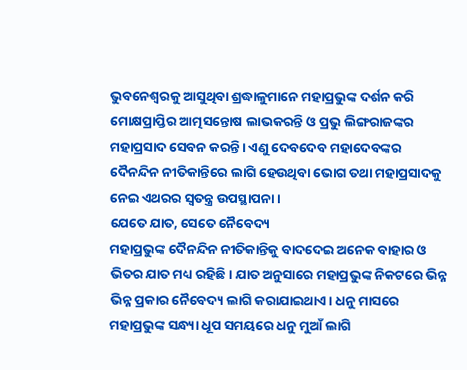ଭୁବନେଶ୍ୱରକୁ ଆସୁଥିବା ଶ୍ରଦ୍ଧାଳୁମାନେ ମହାପ୍ରଭୁଙ୍କ ଦର୍ଶନ କରି ମୋକ୍ଷପ୍ରାପ୍ତିର ଆତ୍ମସନ୍ତୋଷ ଲାଭକରନ୍ତି ଓ ପ୍ରଭୁ ଲିଙ୍ଗରାଜଙ୍କର ମହାପ୍ରସାଦ ସେବନ କରନ୍ତି। ଏଣୁ ଦେବଦେବ ମହାଦେବଙ୍କର ଦୈନନ୍ଦିନ ନୀତିକାନ୍ତିରେ ଲାଗି ହେଉଥିବା ଭୋଗ ତଥା ମହାପ୍ରସାଦକୁ ନେଇ ଏଥରର ସ୍ୱତନ୍ତ୍ର ଉପସ୍ଥାପନା।
ଯେତେ ଯାତ, ସେତେ ନୈବେଦ୍ୟ
ମହାପ୍ରଭୁଙ୍କ ଦୈନନ୍ଦିନ ନୀତିକାନ୍ତିକୁ ବାଦଦେଇ ଅନେକ ବାହାର ଓ ଭିତର ଯାତ ମଧ୍ୟ ରହିଛି। ଯାତ ଅନୁସାରେ ମହାପ୍ରଭୁଙ୍କ ନିକଟରେ ଭିନ୍ନ ଭିନ୍ନ ପ୍ରକାର ନୈବେଦ୍ୟ ଲାଗି କରାଯାଇଥାଏ। ଧନୁ ମାସରେ ମହାପ୍ରଭୁଙ୍କ ସନ୍ଧ୍ୟା ଧୂପ ସମୟରେ ଧନୁ ମୁଆଁ ଲାଗି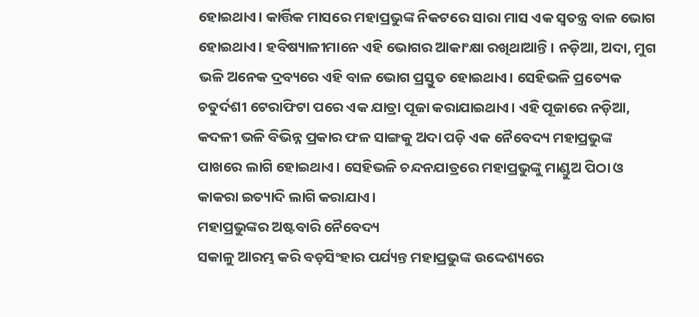ହୋଇଥାଏ। କାର୍ତ୍ତିକ ମାସରେ ମହାପ୍ରଭୁଙ୍କ ନିକଟରେ ସାରା ମାସ ଏକ ସ୍ୱତନ୍ତ୍ର ବାଳ ଭୋଗ ହୋଇଥାଏ। ହବିଷ୍ୟାଳୀମାନେ ଏହି ଭୋଗର ଆକାଂକ୍ଷା ରଖିଥାଆନ୍ତି। ନଡ଼ିଆ, ଅଦା, ମୁଗ ଭଳି ଅନେକ ଦ୍ରବ୍ୟରେ ଏହି ବାଳ ଭୋଗ ପ୍ରସ୍ତୁତ ହୋଇଥାଏ। ସେହିଭଳି ପ୍ରତ୍ୟେକ ଚତୁର୍ଦଶୀ ଟେରାଫିଟା ପରେ ଏକ ଯାତ୍ରା ପୂଜା କରାଯାଇଥାଏ। ଏହି ପୂଜାରେ ନଡ଼ିଆ, କଦଳୀ ଭଳି ବିଭିନ୍ନ ପ୍ରକାର ଫଳ ସାଙ୍ଗକୁ ଅଦା ପଡ଼ି ଏକ ନୈବେଦ୍ୟ ମହାପ୍ରଭୁଙ୍କ ପାଖରେ ଲାଗି ହୋଇଥାଏ। ସେହିଭଳି ଚନ୍ଦନଯାତ୍ରରେ ମହାପ୍ରଭୁଙ୍କୁ ମାଣ୍ଡୁଅ ପିଠା ଓ କାକରା ଇତ୍ୟାଦି ଲାଗି କରାଯାଏ।
ମହାପ୍ରଭୁଙ୍କର ଅଷ୍ଟବାରି ନୈବେଦ୍ୟ
ସକାଳୁ ଆରମ୍ଭ କରି ବଡ଼ସିଂହାର ପର୍ଯ୍ୟନ୍ତ ମହାପ୍ରଭୁଙ୍କ ଉଦ୍ଦେଶ୍ୟରେ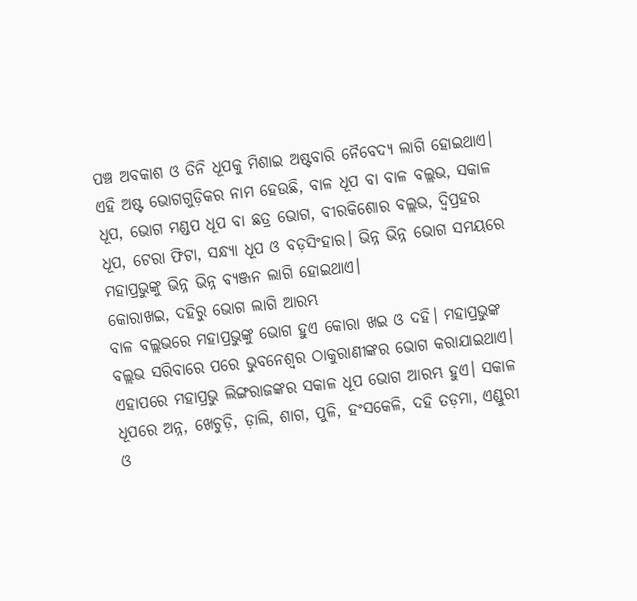ପଞ୍ଚ ଅବକାଶ ଓ ତିନି ଧୂପକୁ ମିଶାଇ ଅଷ୍ଟବାରି ନୈବେଦ୍ୟ ଲାଗି ହୋଇଥାଏ। ଏହି ଅଷ୍ଟ ଭୋଗଗୁଡ଼ିକର ନାମ ହେଉଛି, ବାଳ ଧୂପ ବା ବାଳ ବଲ୍ଲଭ, ସକାଳ ଧୂପ, ଭୋଗ ମଣ୍ଡପ ଧୂପ ବା ଛତ୍ର ଭୋଗ, ବୀରକିଶୋର ବଲ୍ଲଭ, ଦ୍ୱିପ୍ରହର ଧୂପ, ଟେରା ଫିଟା, ସନ୍ଧ୍ୟା ଧୂପ ଓ ବଡ଼ସିଂହାର। ଭିନ୍ନ ଭିନ୍ନ ଭୋଗ ସମୟରେ ମହାପ୍ରଭୁଙ୍କୁ ଭିନ୍ନ ଭିନ୍ନ ବ୍ୟଞ୍ଜନ ଲାଗି ହୋଇଥାଏ।
କୋରାଖଇ, ଦହିରୁ ଭୋଗ ଲାଗି ଆରମ୍ଭ
ବାଳ ବଲ୍ଲଭରେ ମହାପ୍ରଭୁଙ୍କୁ ଭୋଗ ହୁଏ କୋରା ଖଇ ଓ ଦହି। ମହାପ୍ରଭୁଙ୍କ ବଲ୍ଲଭ ସରିବାରେ ପରେ ଭୁବନେଶ୍ୱର ଠାକୁରାଣୀଙ୍କର ଭୋଗ କରାଯାଇଥାଏ। ଏହାପରେ ମହାପ୍ରଭୁ ଲିଙ୍ଗରାଜଙ୍କର ସକାଳ ଧୂପ ଭୋଗ ଆରମ୍ଭ ହୁଏ। ସକାଳ ଧୂପରେ ଅନ୍ନ, ଖେଚୁଡ଼ି, ଡ଼ାଲି, ଶାଗ, ପୁଳି, ହଂସକେଳି, ଦହି ତଡ଼ମା, ଏଣ୍ଡୁରୀ ଓ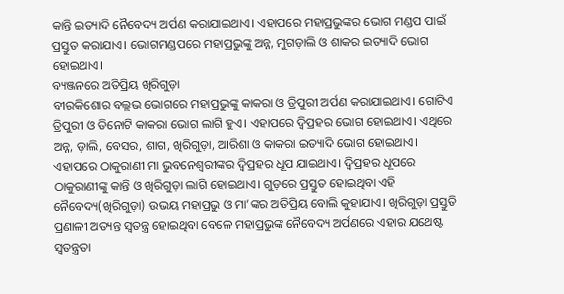କାନ୍ତି ଇତ୍ୟାଦି ନୈବେଦ୍ୟ ଅର୍ପଣ କରାଯାଇଥାଏ। ଏହାପରେ ମହାପ୍ରଭୁଙ୍କର ଭୋଗ ମଣ୍ଡପ ପାଇଁ ପ୍ରସ୍ତୁତ କରାଯାଏ। ଭୋଗମଣ୍ଡପରେ ମହାପ୍ରଭୁଙ୍କୁ ଅନ୍ନ, ମୁଗଡ଼ାଲି ଓ ଶାକର ଇତ୍ୟାଦି ଭୋଗ ହୋଇଥାଏ।
ବ୍ୟଞ୍ଜନରେ ଅତିପ୍ରିୟ ଖିରିଗୁଡ଼ା
ବୀରକିଶୋର ବଲ୍ଲଭ ଭୋଗରେ ମହାପ୍ରଭୁଙ୍କୁ କାକରା ଓ ତ୍ରିପୁରୀ ଅର୍ପଣ କରାଯାଇଥାଏ। ଗୋଟିଏ ତ୍ରିପୁରୀ ଓ ତିନୋଟି କାକରା ଭୋଗ ଲାଗି ହୁଏ। ଏହାପରେ ଦ୍ୱିପ୍ରହର ଭୋଗ ହୋଇଥାଏ। ଏଥିରେ ଅନ୍ନ, ଡ଼ାଲି, ବେସର, ଶାଗ, ଖିରିଗୁଡ଼ା, ଆରିଶା ଓ କାକରା ଇତ୍ୟାଦି ଭୋଗ ହୋଇଥାଏ। ଏହାପରେ ଠାକୁରାଣୀ ମା ଭୁବନେଶ୍ୱରୀଙ୍କର ଦ୍ୱିପ୍ରହର ଧୂପ ଯାଇଥାଏ। ଦ୍ୱିପ୍ରହର ଧୂପରେ ଠାକୁରାଣୀଙ୍କୁ କାନ୍ତି ଓ ଖିରିଗୁଡ଼ା ଲାଗି ହୋଇଥାଏ। ଗୁଡ଼ରେ ପ୍ରସ୍ତୁତ ହୋଇଥିବା ଏହି ନୈବେଦ୍ୟ(ଖିରିଗୁଡ଼ା) ଉଭୟ ମହାପ୍ରଭୁ ଓ ମା’ଙ୍କର ଅତିପ୍ରିୟ ବୋଲି କୁହାଯାଏ। ଖିରିଗୁଡ଼ା ପ୍ରସ୍ତୁତି ପ୍ରଣାଳୀ ଅତ୍ୟନ୍ତ ସ୍ୱତନ୍ତ୍ର ହୋଇଥିବା ବେଳେ ମହାପ୍ରଭୁଙ୍କ ନୈବେଦ୍ୟ ଅର୍ପଣରେ ଏହାର ଯଥେଷ୍ଟ ସ୍ୱତନ୍ତ୍ରତା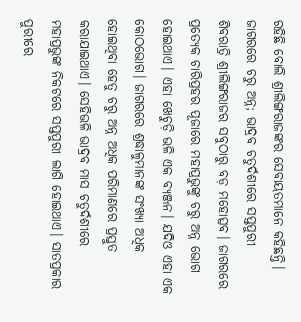ରହିଛି ବୋଲି ଶ୍ରୀଲିଙ୍ଗରାଜଙ୍କର ସେବାୟତମାନେ କହିଛନ୍ତି।
ଜାଗରରେ ଚରୁ ଅନ୍ନ; ଭାଦ୍ରବ ଚତୁର୍ଦଶୀରେ ସପ୍ତପୁରୀ
ଶିବରାତ୍ରି ଶ୍ରୀଲିଙ୍ଗରାଜର ସବୁଠାରୁ ବଡ଼ ମହୋତ୍ସବ। ଜାଗରରେ ପ୍ରତ୍ୟେକ ଚାରିପ୍ରହର ପୂଜାରେ ମହାପ୍ରଭୁଙ୍କୁ ଚରୁ ଅନ୍ନ ଭୋଗ ହୋଇଥାଏ। ଏହା ଖେଚୁଡ଼ି ଭଳି ଏକ ବ୍ୟଞ୍ଜନ। ଯଦିଓ ଏହା ଏକ କୋଠଭୋଗ। ଜାଗରରେ ଶ୍ରଦ୍ଧାଳୁମାନଙ୍କ ସଂଖ୍ୟା ଅଧିକ ହୋଇଥିବା ହେତୁ ଚରୁ ଅନ୍ନ ଅଧିକ ପରିମାଣରେ ପ୍ରସ୍ତୁତ କରାଯାଇଥାଏ। ସେହିଭଳି ଭାଦ୍ରବ ମାସ ଚତୁର୍ଦଶୀରେ ମହାପ୍ରଭୁଙ୍କ ନିକଟରେ ସପ୍ତପୁରୀ ଲାଗି ହୋଇଥାଏ। ସାତପ୍ରକାର ପୁରୀରେ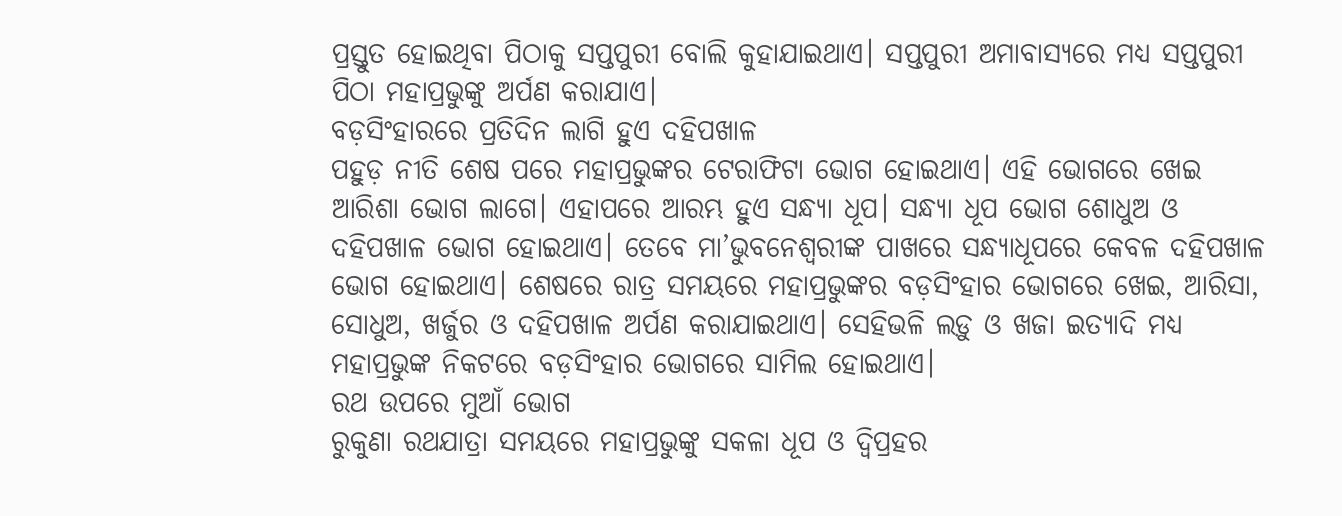ପ୍ରସ୍ତୁତ ହୋଇଥିବା ପିଠାକୁ ସପ୍ତପୁରୀ ବୋଲି କୁହାଯାଇଥାଏ। ସପ୍ତପୁରୀ ଅମାବାସ୍ୟରେ ମଧ୍ୟ ସପ୍ତପୁରୀ ପିଠା ମହାପ୍ରଭୁଙ୍କୁ ଅର୍ପଣ କରାଯାଏ।
ବଡ଼ସିଂହାରରେ ପ୍ରତିଦିନ ଲାଗି ହୁଏ ଦହିପଖାଳ
ପହୁଡ଼ ନୀତି ଶେଷ ପରେ ମହାପ୍ରଭୁଙ୍କର ଟେରାଫିଟା ଭୋଗ ହୋଇଥାଏ। ଏହି ଭୋଗରେ ଖେଇ ଆରିଶା ଭୋଗ ଲାଗେ। ଏହାପରେ ଆରମ୍ଭ ହୁଏ ସନ୍ଧ୍ୟା ଧୂପ। ସନ୍ଧ୍ୟା ଧୂପ ଭୋଗ ଶୋଧୁଅ ଓ ଦହିପଖାଳ ଭୋଗ ହୋଇଥାଏ। ତେବେ ମା’ଭୁବନେଶ୍ୱରୀଙ୍କ ପାଖରେ ସନ୍ଧ୍ୟାଧୂପରେ କେବଳ ଦହିପଖାଳ ଭୋଗ ହୋଇଥାଏ। ଶେଷରେ ରାତ୍ର ସମୟରେ ମହାପ୍ରଭୁଙ୍କର ବଡ଼ସିଂହାର ଭୋଗରେ ଖେଇ, ଆରିସା, ସୋଧୁଅ, ଖର୍ଜୁର ଓ ଦହିପଖାଳ ଅର୍ପଣ କରାଯାଇଥାଏ। ସେହିଭଳି ଲଡ଼ୁ ଓ ଖଜା ଇତ୍ୟାଦି ମଧ୍ୟ ମହାପ୍ରଭୁଙ୍କ ନିକଟରେ ବଡ଼ସିଂହାର ଭୋଗରେ ସାମିଲ ହୋଇଥାଏ।
ରଥ ଉପରେ ମୁଆଁ ଭୋଗ
ରୁକୁଣା ରଥଯାତ୍ରା ସମୟରେ ମହାପ୍ରଭୁଙ୍କୁ ସକଳା ଧୂପ ଓ ଦ୍ୱିପ୍ରହର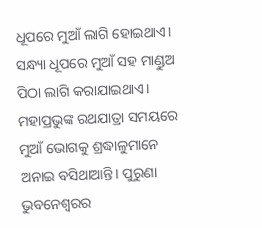ଧୂପରେ ମୁଆଁ ଲାଗି ହୋଇଥାଏ। ସନ୍ଧ୍ୟା ଧୂପରେ ମୁଆଁ ସହ ମାଣ୍ଡୁଅ ପିଠା ଲାଗି କରାଯାଇଥାଏ। ମହାପ୍ରଭୁଙ୍କ ରଥଯାତ୍ରା ସମୟରେ ମୁଆଁ ଭୋଗକୁ ଶ୍ରଦ୍ଧାଳୁମାନେ ଅନାଇ ବସିଥାଆନ୍ତି। ପୁରୁଣା ଭୁବନେଶ୍ୱରର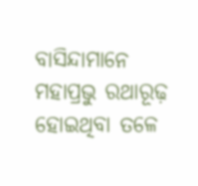ବାସିନ୍ଦାମାନେ ମହାପ୍ରଭୁ ରଥାରୂଢ଼ ହୋଇଥିବା ତଳେ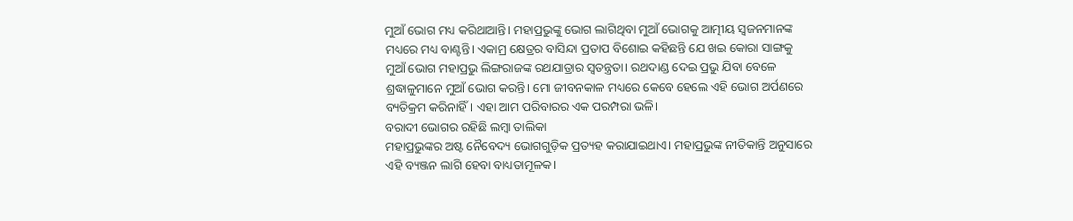ମୁଆଁ ଭୋଗ ମଧ୍ୟ କରିଥାଆନ୍ତି। ମହାପ୍ରଭୁଙ୍କୁ ଭୋଗ ଲାଗିଥିବା ମୁଆଁ ଭୋଗକୁ ଆତ୍ମୀୟ ସ୍ୱଜନମାନଙ୍କ ମଧ୍ୟରେ ମଧ୍ୟ ବାଣ୍ଟନ୍ତି। ଏକାମ୍ର କ୍ଷେତ୍ରର ବାସିନ୍ଦା ପ୍ରତାପ ବିଶୋଇ କହିଛନ୍ତି ଯେ ଖଇ କୋରା ସାଙ୍ଗକୁ ମୁଆଁ ଭୋଗ ମହାପ୍ରଭୁ ଲିଙ୍ଗରାଜଙ୍କ ରଥଯାତ୍ରାର ସ୍ୱତନ୍ତ୍ରତା। ରଥଦାଣ୍ଡ ଦେଇ ପ୍ରଭୁ ଯିବା ବେଳେ ଶ୍ରଦ୍ଧାଳୁମାନେ ମୁଆଁ ଭୋଗ କରନ୍ତି। ମୋ ଜୀବନକାଳ ମଧ୍ୟରେ କେବେ ହେଲେ ଏହି ଭୋଗ ଅର୍ପଣରେ ବ୍ୟତିକ୍ରମ କରିନାହିଁ। ଏହା ଆମ ପରିବାରର ଏକ ପରମ୍ପରା ଭଳି।
ବରାଦୀ ଭୋଗର ରହିଛି ଲମ୍ବା ତାଲିକା
ମହାପ୍ରଭୁଙ୍କର ଅଷ୍ଟ ନୈବେଦ୍ୟ ଭୋଗଗୁଡ଼ିକ ପ୍ରତ୍ୟହ କରାଯାଇଥାଏ। ମହାପ୍ରଭୁଙ୍କ ନୀତିକାନ୍ତି ଅନୁସାରେ ଏହି ବ୍ୟଞ୍ଜନ ଲାଗି ହେବା ବାଧ୍ୟତାମୂଳକ।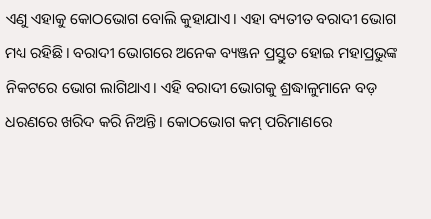ଏଣୁ ଏହାକୁ କୋଠଭୋଗ ବୋଲି କୁହାଯାଏ। ଏହା ବ୍ୟତୀତ ବରାଦୀ ଭୋଗ ମଧ୍ୟ ରହିଛି। ବରାଦୀ ଭୋଗରେ ଅନେକ ବ୍ୟଞ୍ଜନ ପ୍ରସ୍ତୁତ ହୋଇ ମହାପ୍ରଭୁଙ୍କ ନିକଟରେ ଭୋଗ ଲାଗିଥାଏ। ଏହି ବରାଦୀ ଭୋଗକୁ ଶ୍ରଦ୍ଧାଳୁମାନେ ବଡ଼ ଧରଣରେ ଖରିଦ କରି ନିଅନ୍ତି। କୋଠଭୋଗ କମ୍ ପରିମାଣରେ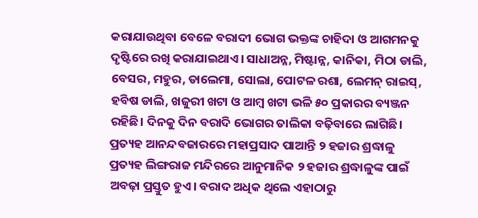କରାଯାଉଥିବା ବେଳେ ବରାଦୀ ଭୋଗ ଭକ୍ତଙ୍କ ଚାହିଦା ଓ ଆଗମନକୁ ଦୃଷ୍ଟିରେ ରଖି କରାଯାଇଥାଏ। ସାଧାଅନ୍ନ, ମିଷ୍ଟାନ୍ନ, କାନିକା, ମିଠା ଡାଲି, ବେସର, ମହୁର, ଡାଲେମା, ସୋଲା, ପୋଟଳ ରଶା, ଲେମନ୍ ରାଇସ୍, ହବିଷ ଡାଲି, ଖଜୁରୀ ଖଟା ଓ ଆମ୍ବ ଖଟା ଭଳି ୫୦ ପ୍ରକାରର ବ୍ୟଞ୍ଜନ ରହିଛି। ଦିନକୁ ଦିନ ବରାଦି ଭୋଗର ତାଲିକା ବଢ଼ିବାରେ ଲାଗିଛି।
ପ୍ରତ୍ୟହ ଆନନ୍ଦବଜାରରେ ମହାପ୍ରସାଦ ପାଆନ୍ତି ୨ ହଜାର ଶ୍ରଦ୍ଧାଳୁ
ପ୍ରତ୍ୟହ ଲିଙ୍ଗରାଜ ମନ୍ଦିରରେ ଆନୁମାନିକ ୨ ହଜାର ଶ୍ରଦ୍ଧାଳୁଙ୍କ ପାଇଁ ଅବଢ଼ା ପ୍ରସ୍ତୁତ ହୁଏ। ବରାଦ ଅଧିକ ଥିଲେ ଏହାଠାରୁ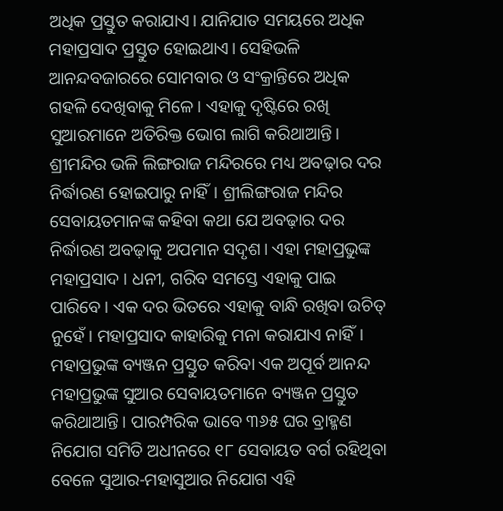ଅଧିକ ପ୍ରସ୍ତୁତ କରାଯାଏ। ଯାନିଯାତ ସମୟରେ ଅଧିକ ମହାପ୍ରସାଦ ପ୍ରସ୍ତୁତ ହୋଇଥାଏ। ସେହିଭଳି ଆନନ୍ଦବଜାରରେ ସୋମବାର ଓ ସଂକ୍ରାନ୍ତିରେ ଅଧିକ ଗହଳି ଦେଖିବାକୁ ମିଳେ। ଏହାକୁ ଦୃଷ୍ଟିରେ ରଖି ସୁଆରମାନେ ଅତିରିକ୍ତ ଭୋଗ ଲାଗି କରିଥାଆନ୍ତି।
ଶ୍ରୀମନ୍ଦିର ଭଳି ଲିଙ୍ଗରାଜ ମନ୍ଦିରରେ ମଧ୍ୟ ଅବଢ଼ାର ଦର ନିର୍ଦ୍ଧାରଣ ହୋଇପାରୁ ନାହିଁ। ଶ୍ରୀଲିଙ୍ଗରାଜ ମନ୍ଦିର ସେବାୟତମାନଙ୍କ କହିବା କଥା ଯେ ଅବଢ଼ାର ଦର ନିର୍ଦ୍ଧାରଣ ଅବଢ଼ାକୁ ଅପମାନ ସଦୃଶ। ଏହା ମହାପ୍ରଭୁଙ୍କ ମହାପ୍ରସାଦ। ଧନୀ, ଗରିବ ସମସ୍ତେ ଏହାକୁ ପାଇ ପାରିବେ। ଏକ ଦର ଭିତରେ ଏହାକୁ ବାନ୍ଧି ରଖିବା ଉଚିତ୍ ନୁହେଁ। ମହାପ୍ରସାଦ କାହାରିକୁ ମନା କରାଯାଏ ନାହିଁ।
ମହାପ୍ରଭୁଙ୍କ ବ୍ୟଞ୍ଜନ ପ୍ରସ୍ତୁତ କରିବା ଏକ ଅପୂର୍ବ ଆନନ୍ଦ
ମହାପ୍ରଭୁଙ୍କ ସୁଆର ସେବାୟତମାନେ ବ୍ୟଞ୍ଜନ ପ୍ରସ୍ତୁତ କରିଥାଆନ୍ତି। ପାରମ୍ପରିକ ଭାବେ ୩୬୫ ଘର ବ୍ରାହ୍ମଣ ନିଯୋଗ ସମିତି ଅଧୀନରେ ୧୮ ସେବାୟତ ବର୍ଗ ରହିଥିବା ବେଳେ ସୁଆର-ମହାସୁଆର ନିଯୋଗ ଏହି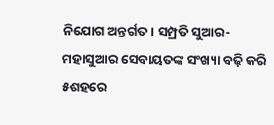ନିଯୋଗ ଅନ୍ତର୍ଗତ। ସମ୍ପ୍ରତି ସୁଆର-ମହାସୁଆର ସେବାୟତଙ୍କ ସଂଖ୍ୟା ବଢ଼ି କରି ୫ଶହରେ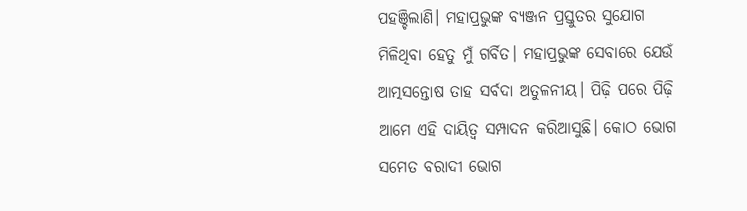ପହଞ୍ଚିଲାଣି। ମହାପ୍ରଭୁଙ୍କ ବ୍ୟଞ୍ଜନ ପ୍ରସ୍ତୁତର ସୁଯୋଗ ମିଳିଥିବା ହେତୁ ମୁଁ ଗର୍ବିତ। ମହାପ୍ରଭୁଙ୍କ ସେବାରେ ଯେଉଁ ଆତ୍ମସନ୍ତୋଷ ତାହ ସର୍ବଦା ଅତୁଳନୀୟ। ପିଢ଼ି ପରେ ପିଢ଼ି ଆମେ ଏହି ଦାୟିତ୍ୱ ସମ୍ପାଦନ କରିଆସୁଛି। କୋଠ ଭୋଗ ସମେତ ବରାଦୀ ଭୋଗ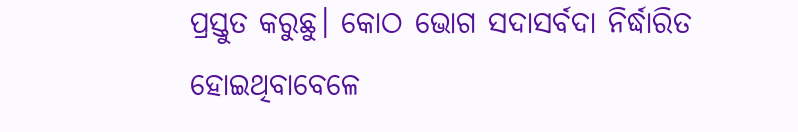ପ୍ରସ୍ତୁତ କରୁଛୁ। କୋଠ ଭୋଗ ସଦାସର୍ବଦା ନିର୍ଦ୍ଧାରିତ ହୋଇଥିବାବେଳେ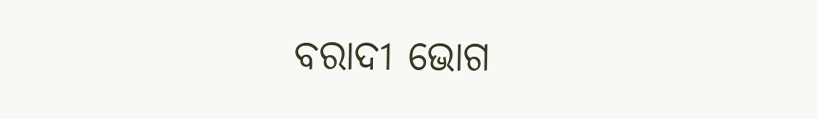ବରାଦୀ ଭୋଗ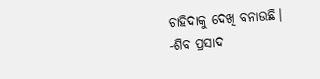ଚାହିଦାକୁ ଦେଖି ବନାଉଛି।
-ଶିବ ପ୍ରସାଦ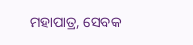ମହାପାତ୍ର, ସେବକ